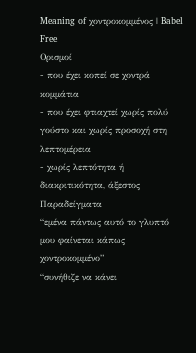Meaning of χοντροκομμένος | Babel Free
Ορισμοί
- που έχει κοπεί σε χοντρά κομμάτια
- που έχει φτιαχτεί χωρίς πολύ γούστο και χωρίς προσοχή στη λεπτομέρεια
- χωρίς λεπτότητα ή διακριτικότητα, άξεστος
Παραδείγματα
“εμένα πάντως αυτό το γλυπτό μου φαίνεται κάπως χοντροκομμένο”
“συνήθιζε να κάνει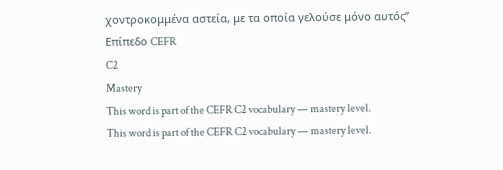χοντροκομμένα αστεία, με τα οποία γελούσε μόνο αυτός”
Επίπεδο CEFR
C2
Mastery
This word is part of the CEFR C2 vocabulary — mastery level.
This word is part of the CEFR C2 vocabulary — mastery level.